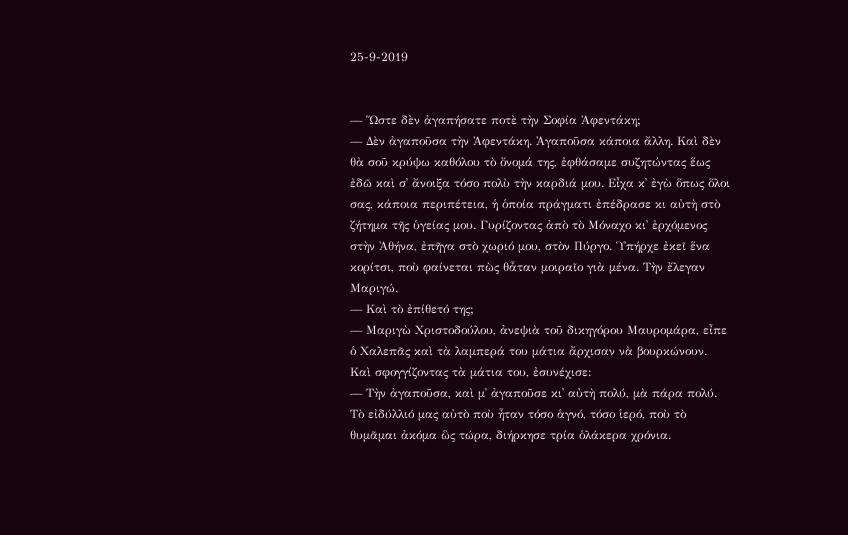25-9-2019


–– Ὥστε δὲν ἀγαπήσατε ποτὲ τὴν Σοφία Ἀφεντάκη;
–– Δὲν ἀγαποῦσα τὴν Ἀφεντάκη. Ἀγαποῦσα κάποια ἄλλη. Καὶ δὲν θὰ σοῦ κρύψω καθόλου τὸ ὄνομά της, ἐφθάσαμε συζητώντας ἕως ἐδῶ καὶ σ᾽ ἄνοιξα τόσο πολὺ τὴν καρδιά μου. Εἶχα κ᾽ ἐγὼ ὅπως ὅλοι σας, κάποια περιπέτεια, ἡ ὁποία πράγματι ἐπέδρασε κι αὐτὴ στὸ ζήτημα τῆς ὑγείας μου. Γυρίζοντας ἀπὸ τὸ Μόναχο κι᾽ ἐρχόμενος στὴν Ἀθήνα, ἐπῆγα στὸ χωριό μου, στὸν Πύργο. Ὑπήρχε ἐκεῖ ἕνα κορίτσι, ποὺ φαίνεται πὼς θἆταν μοιραῖο γιὰ μένα. Τὴν ἔλεγαν Μαριγώ.
–– Καὶ τὸ ἐπίθετό της;
–– Μαριγὼ Χριστοδούλου, ἀνεψιὰ τοῦ δικηγόρου Μαυρομάρα, εἶπε ὁ Χαλεπᾶς καὶ τὰ λαμπερά του μάτια ἄρχισαν νὰ βουρκώνουν. Καὶ σφογγίζοντας τὰ μάτια του, ἐσυνέχισε:
–– Τὴν ἀγαποῦσα, καὶ μ᾽ ἀγαποῦσε κι᾽ αὐτὴ πολύ, μὰ πάρα πολύ. Τὸ εἰδύλλιό μας αὐτὸ ποὺ ἦταν τόσο ἁγνό, τόσο ἱερό, ποὺ τὸ θυμᾶμαι ἀκόμα ὣς τώρα, διήρκησε τρία ὁλάκερα χρόνια.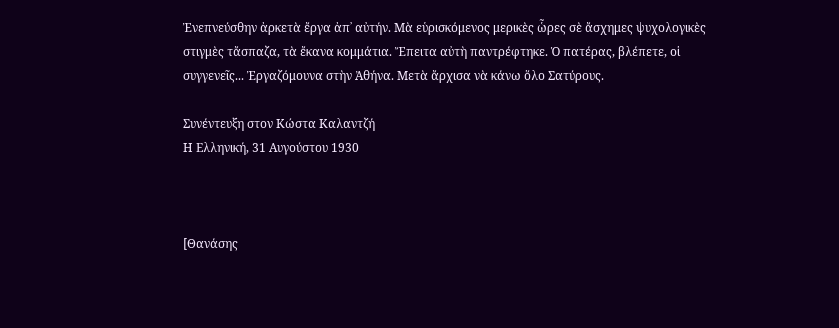Ἐνεπνεύσθην ἀρκετὰ ἔργα ἀπ᾽ αὐτήν. Μὰ εὑρισκόμενος μερικὲς ὧρες σὲ ἄσχημες ψυχολογικὲς στιγμὲς τἄσπαζα, τὰ ἔκανα κομμάτια. Ἔπειτα αὐτὴ παντρέφτηκε. Ὁ πατέρας, βλέπετε, οἱ συγγενεῖς... Ἐργαζόμουνα στὴν Ἀθήνα. Μετὰ ἄρχισα νὰ κάνω ὅλο Σατύρους.

Συνέντευξη στον Κώστα Καλαντζή
Η Ελληνική, 31 Αυγούστου 1930



[Θανάσης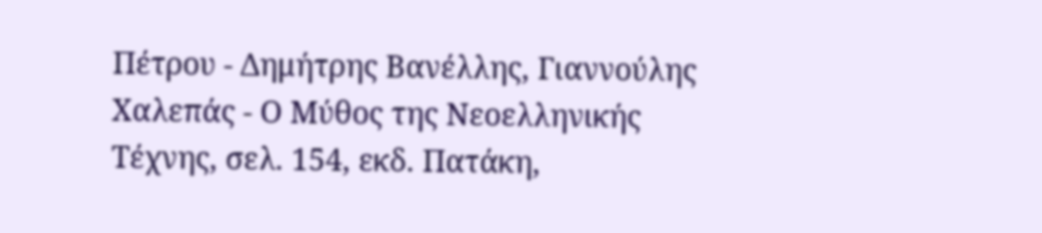Πέτρου - Δημήτρης Βανέλλης, Γιαννούλης Χαλεπάς - Ο Μύθος της Νεοελληνικής Τέχνης, σελ. 154, εκδ. Πατάκη,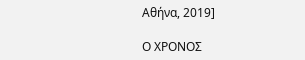Αθήνα, 2019]

Ο ΧΡΟΝΟΣ